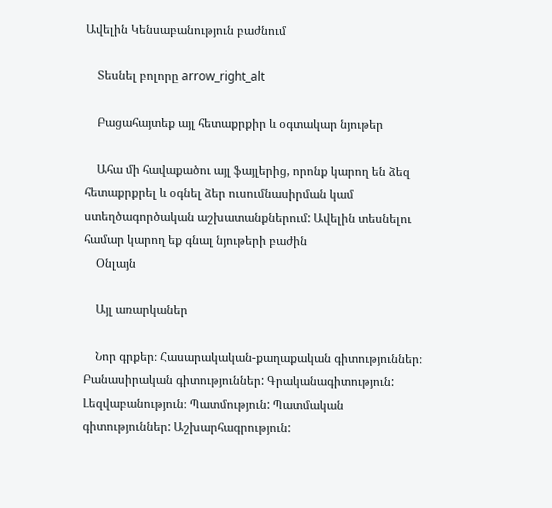Ավելին Կենսաբանություն բաժնում

    Տեսնել բոլորը arrow_right_alt

    Բացահայտեք այլ հետաքրքիր և օգտակար նյութեր

    Ահա մի հավաքածու այլ ֆայլերից, որոնք կարող են ձեզ հետաքրքրել և օգնել ձեր ուսումնասիրման կամ ստեղծագործական աշխատանքներում: Ավելին տեսնելու համար կարող եք գնալ նյութերի բաժին
    Օնլայն

    Այլ առարկաներ

    Նոր գրքեր։ Հասարակական-քաղաքական գիտություններ։ Բանասիրական գիտություններ: Գրականագիտություն: Լեզվաբանություն։ Պատմություն: Պատմական գիտություններ: Աշխարհագրություն: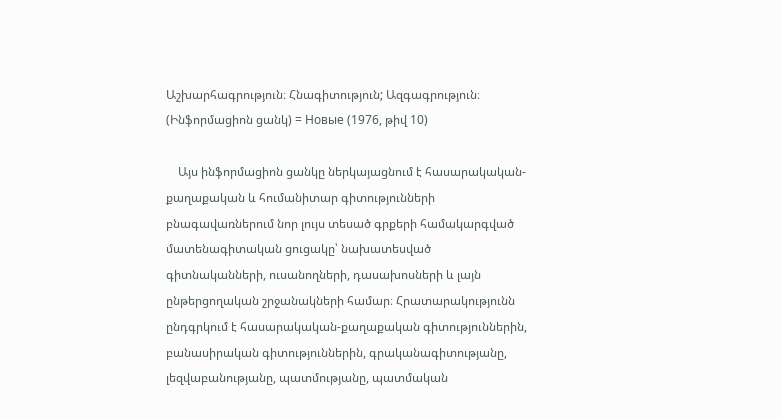Աշխարհագրություն։ Հնագիտություն; Ազգագրություն։ (Ինֆորմացիոն ցանկ) = Новые (1976, թիվ 10)

    Այս ինֆորմացիոն ցանկը ներկայացնում է հասարակական-քաղաքական և հումանիտար գիտությունների բնագավառներում նոր լույս տեսած գրքերի համակարգված մատենագիտական ցուցակը՝ նախատեսված գիտնականների, ուսանողների, դասախոսների և լայն ընթերցողական շրջանակների համար։ Հրատարակությունն ընդգրկում է հասարակական-քաղաքական գիտություններին, բանասիրական գիտություններին, գրականագիտությանը, լեզվաբանությանը, պատմությանը, պատմական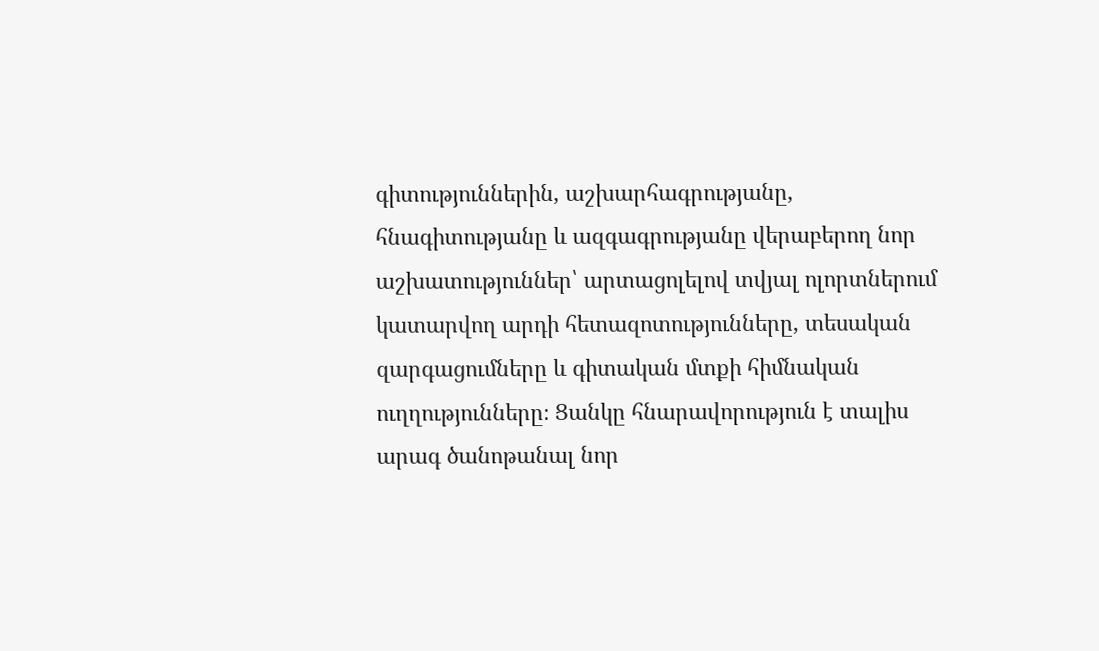գիտություններին, աշխարհագրությանը, հնագիտությանը և ազգագրությանը վերաբերող նոր աշխատություններ՝ արտացոլելով տվյալ ոլորտներում կատարվող արդի հետազոտությունները, տեսական զարգացումները և գիտական մտքի հիմնական ուղղությունները։ Ցանկը հնարավորություն է տալիս արագ ծանոթանալ նոր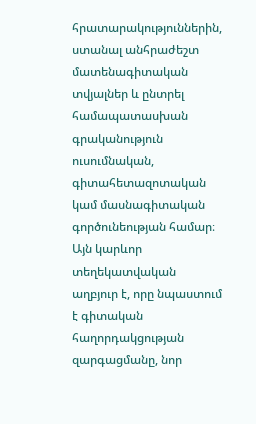հրատարակություններին, ստանալ անհրաժեշտ մատենագիտական տվյալներ և ընտրել համապատասխան գրականություն ուսումնական, գիտահետազոտական կամ մասնագիտական գործունեության համար։ Այն կարևոր տեղեկատվական աղբյուր է, որը նպաստում է գիտական հաղորդակցության զարգացմանը, նոր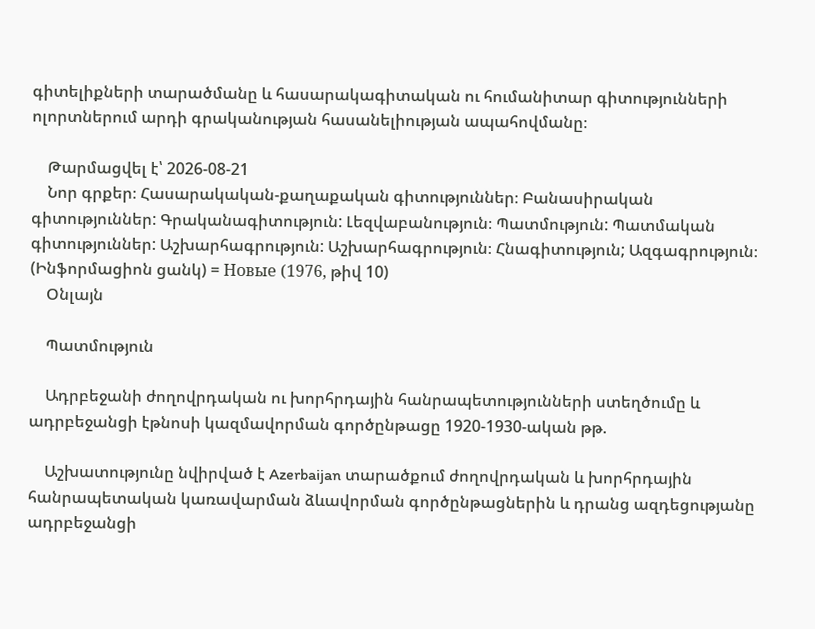գիտելիքների տարածմանը և հասարակագիտական ու հումանիտար գիտությունների ոլորտներում արդի գրականության հասանելիության ապահովմանը։

    Թարմացվել է՝ 2026-08-21
    Նոր գրքեր։ Հասարակական-քաղաքական գիտություններ։ Բանասիրական գիտություններ: Գրականագիտություն: Լեզվաբանություն։ Պատմություն: Պատմական գիտություններ: Աշխարհագրություն: Աշխարհագրություն։ Հնագիտություն; Ազգագրություն։ (Ինֆորմացիոն ցանկ) = Новые (1976, թիվ 10)
    Օնլայն

    Պատմություն

    Ադրբեջանի ժողովրդական ու խորհրդային հանրապետությունների ստեղծումը և ադրբեջանցի էթնոսի կազմավորման գործընթացը 1920-1930-ական թթ.

    Աշխատությունը նվիրված է Azerbaijan տարածքում ժողովրդական և խորհրդային հանրապետական կառավարման ձևավորման գործընթացներին և դրանց ազդեցությանը ադրբեջանցի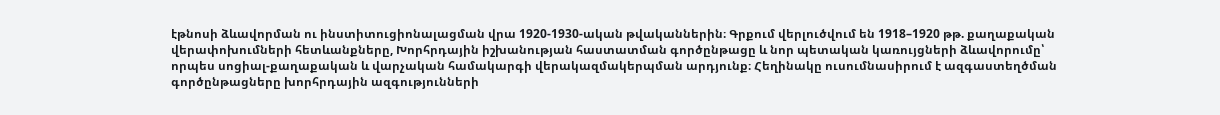էթնոսի ձևավորման ու ինստիտուցիոնալացման վրա 1920-1930-ական թվականներին։ Գրքում վերլուծվում են 1918–1920 թթ. քաղաքական վերափոխումների հետևանքները, Խորհրդային իշխանության հաստատման գործընթացը և նոր պետական կառույցների ձևավորումը՝ որպես սոցիալ-քաղաքական և վարչական համակարգի վերակազմակերպման արդյունք։ Հեղինակը ուսումնասիրում է ազգաստեղծման գործընթացները խորհրդային ազգությունների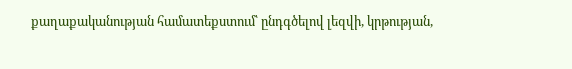քաղաքականության համատեքստում՝ ընդգծելով լեզվի, կրթության,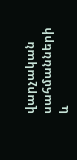վարչական սահմանների և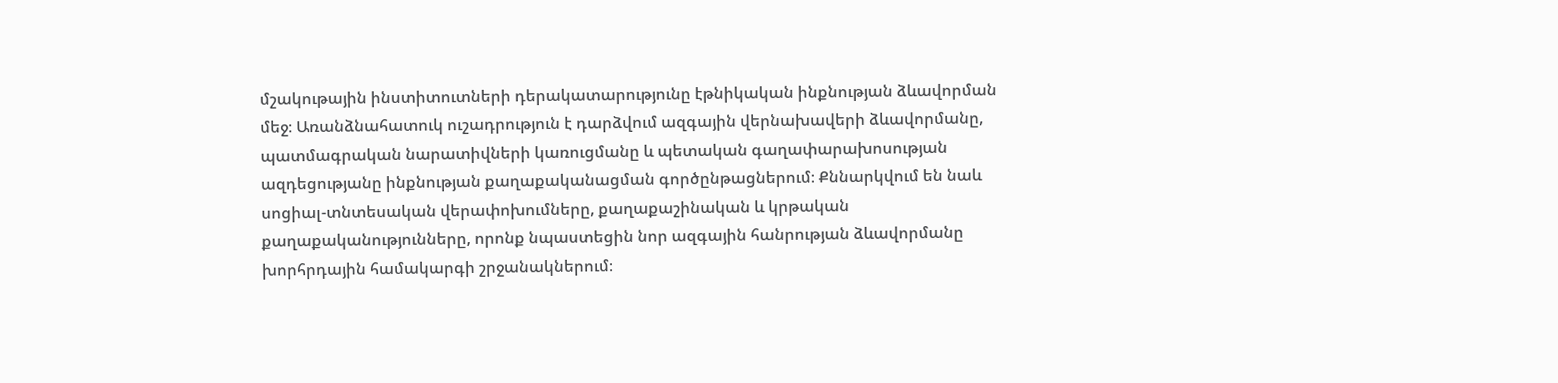մշակութային ինստիտուտների դերակատարությունը էթնիկական ինքնության ձևավորման մեջ։ Առանձնահատուկ ուշադրություն է դարձվում ազգային վերնախավերի ձևավորմանը, պատմագրական նարատիվների կառուցմանը և պետական գաղափարախոսության ազդեցությանը ինքնության քաղաքականացման գործընթացներում։ Քննարկվում են նաև սոցիալ-տնտեսական վերափոխումները, քաղաքաշինական և կրթական քաղաքականությունները, որոնք նպաստեցին նոր ազգային հանրության ձևավորմանը խորհրդային համակարգի շրջանակներում։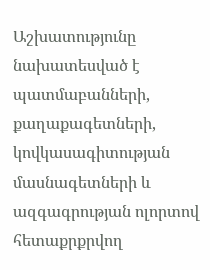Աշխատությունը նախատեսված է պատմաբանների, քաղաքագետների, կովկասագիտության մասնագետների և ազգագրության ոլորտով հետաքրքրվող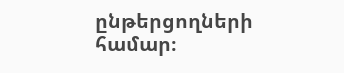ընթերցողների համար։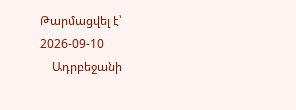Թարմացվել է՝ 2026-09-10
    Ադրբեջանի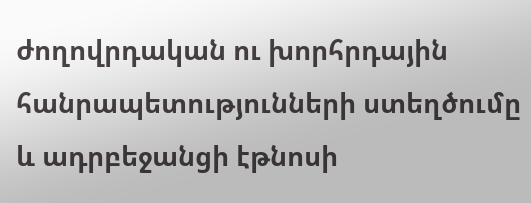ժողովրդական ու խորհրդային հանրապետությունների ստեղծումը և ադրբեջանցի էթնոսի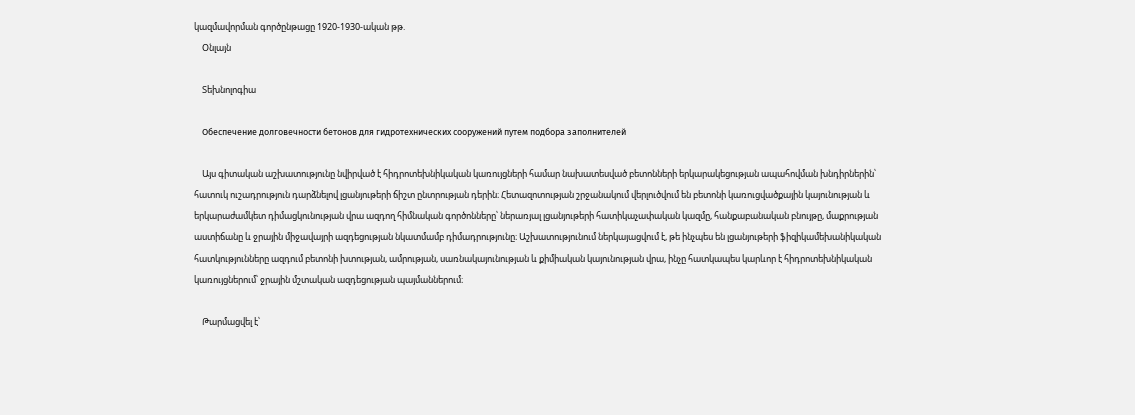կազմավորման գործընթացը 1920-1930-ական թթ.
    Օնլայն

    Տեխնոլոգիա

    Обеспечение долговечности бетонов для гидротехнических сооружений путем подбора заполнителей

    Այս գիտական աշխատությունը նվիրված է հիդրոտեխնիկական կառույցների համար նախատեսված բետոնների երկարակեցության ապահովման խնդիրներին՝ հատուկ ուշադրություն դարձնելով լցանյութերի ճիշտ ընտրության դերին։ Հետազոտության շրջանակում վերլուծվում են բետոնի կառուցվածքային կայունության և երկարաժամկետ դիմացկունության վրա ազդող հիմնական գործոնները՝ ներառյալ լցանյութերի հատիկաչափական կազմը, հանքաբանական բնույթը, մաքրության աստիճանը և ջրային միջավայրի ազդեցության նկատմամբ դիմադրությունը։ Աշխատությունում ներկայացվում է, թե ինչպես են լցանյութերի ֆիզիկամեխանիկական հատկությունները ազդում բետոնի խտության, ամրության, սառնակայունության և քիմիական կայունության վրա, ինչը հատկապես կարևոր է հիդրոտեխնիկական կառույցներում՝ ջրային մշտական ազդեցության պայմաններում։

    Թարմացվել է՝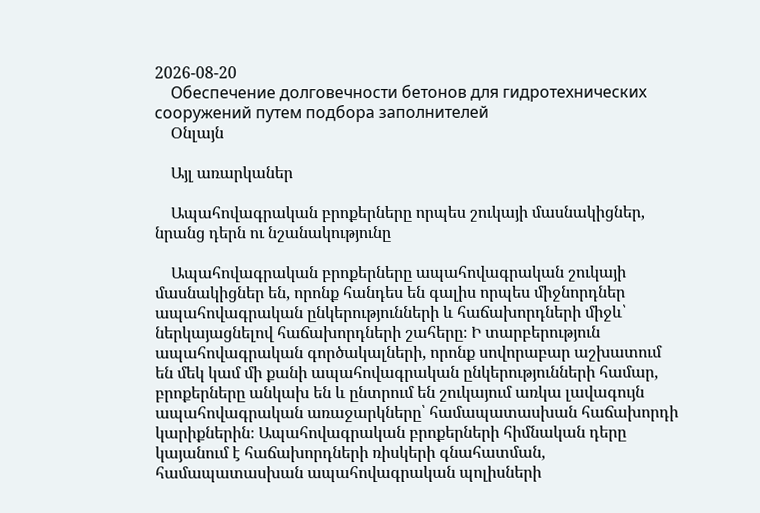2026-08-20
    Обеспечение долговечности бетонов для гидротехнических сооружений путем подбора заполнителей
    Օնլայն

    Այլ առարկաներ

    Ապահովագրական բրոքերները որպես շուկայի մասնակիցներ, նրանց դերն ու նշանակությունը

    Ապահովագրական բրոքերները ապահովագրական շուկայի մասնակիցներ են, որոնք հանդես են գալիս որպես միջնորդներ ապահովագրական ընկերությունների և հաճախորդների միջև՝ ներկայացնելով հաճախորդների շահերը։ Ի տարբերություն ապահովագրական գործակալների, որոնք սովորաբար աշխատում են մեկ կամ մի քանի ապահովագրական ընկերությունների համար, բրոքերները անկախ են և ընտրում են շուկայում առկա լավագույն ապահովագրական առաջարկները՝ համապատասխան հաճախորդի կարիքներին։ Ապահովագրական բրոքերների հիմնական դերը կայանում է հաճախորդների ռիսկերի գնահատման, համապատասխան ապահովագրական պոլիսների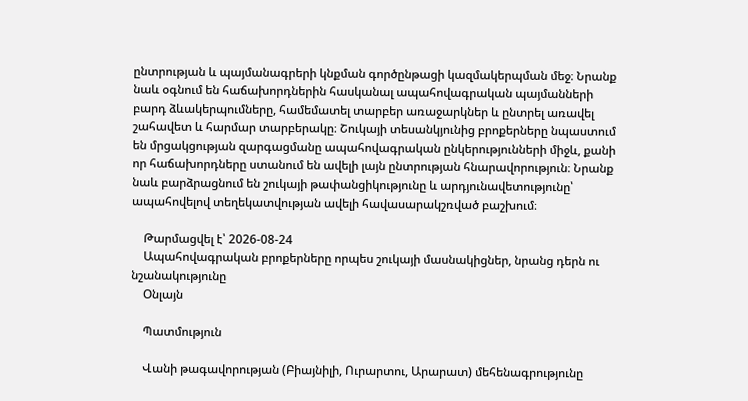ընտրության և պայմանագրերի կնքման գործընթացի կազմակերպման մեջ։ Նրանք նաև օգնում են հաճախորդներին հասկանալ ապահովագրական պայմանների բարդ ձևակերպումները, համեմատել տարբեր առաջարկներ և ընտրել առավել շահավետ և հարմար տարբերակը։ Շուկայի տեսանկյունից բրոքերները նպաստում են մրցակցության զարգացմանը ապահովագրական ընկերությունների միջև, քանի որ հաճախորդները ստանում են ավելի լայն ընտրության հնարավորություն։ Նրանք նաև բարձրացնում են շուկայի թափանցիկությունը և արդյունավետությունը՝ ապահովելով տեղեկատվության ավելի հավասարակշռված բաշխում։

    Թարմացվել է՝ 2026-08-24
    Ապահովագրական բրոքերները որպես շուկայի մասնակիցներ, նրանց դերն ու նշանակությունը
    Օնլայն

    Պատմություն

    Վանի թագավորության (Բիայնիլի, Ուրարտու, Արարատ) մեհենագրությունը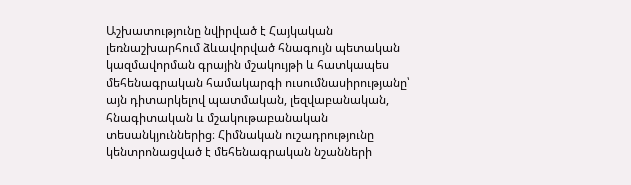Աշխատությունը նվիրված է Հայկական լեռնաշխարհում ձևավորված հնագույն պետական կազմավորման գրային մշակույթի և հատկապես մեհենագրական համակարգի ուսումնասիրությանը՝ այն դիտարկելով պատմական, լեզվաբանական, հնագիտական և մշակութաբանական տեսանկյուններից։ Հիմնական ուշադրությունը կենտրոնացված է մեհենագրական նշանների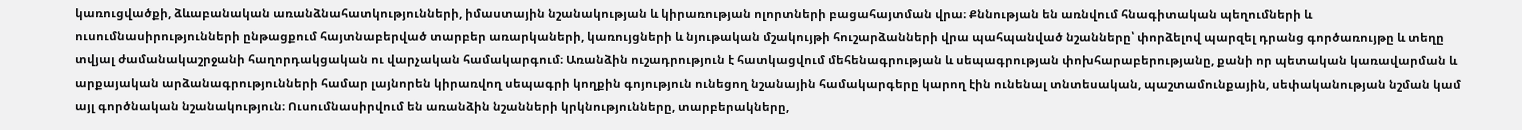կառուցվածքի, ձևաբանական առանձնահատկությունների, իմաստային նշանակության և կիրառության ոլորտների բացահայտման վրա։ Քննության են առնվում հնագիտական պեղումների և ուսումնասիրությունների ընթացքում հայտնաբերված տարբեր առարկաների, կառույցների և նյութական մշակույթի հուշարձանների վրա պահպանված նշանները՝ փորձելով պարզել դրանց գործառույթը և տեղը տվյալ ժամանակաշրջանի հաղորդակցական ու վարչական համակարգում։ Առանձին ուշադրություն է հատկացվում մեհենագրության և սեպագրության փոխհարաբերությանը, քանի որ պետական կառավարման և արքայական արձանագրությունների համար լայնորեն կիրառվող սեպագրի կողքին գոյություն ունեցող նշանային համակարգերը կարող էին ունենալ տնտեսական, պաշտամունքային, սեփականության նշման կամ այլ գործնական նշանակություն։ Ուսումնասիրվում են առանձին նշանների կրկնությունները, տարբերակները,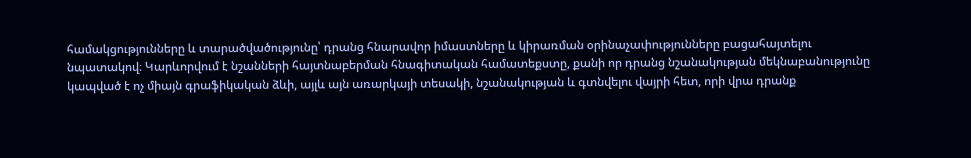համակցությունները և տարածվածությունը՝ դրանց հնարավոր իմաստները և կիրառման օրինաչափությունները բացահայտելու նպատակով։ Կարևորվում է նշանների հայտնաբերման հնագիտական համատեքստը, քանի որ դրանց նշանակության մեկնաբանությունը կապված է ոչ միայն գրաֆիկական ձևի, այլև այն առարկայի տեսակի, նշանակության և գտնվելու վայրի հետ, որի վրա դրանք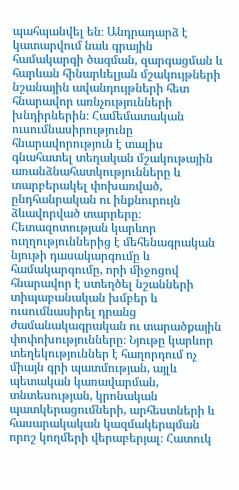պահպանվել են։ Անդրադարձ է կատարվում նաև գրային համակարգի ծագման, զարգացման և հարևան հինարևելյան մշակույթների նշանային ավանդույթների հետ հնարավոր առնչությունների խնդիրներին։ Համեմատական ուսումնասիրությունը հնարավորություն է տալիս գնահատել տեղական մշակութային առանձնահատկությունները և տարբերակել փոխառված, ընդհանրական ու ինքնուրույն ձևավորված տարրերը։ Հետազոտության կարևոր ուղղություններից է մեհենագրական նյութի դասակարգումը և համակարգումը, որի միջոցով հնարավոր է ստեղծել նշանների տիպաբանական խմբեր և ուսումնասիրել դրանց ժամանակագրական ու տարածքային փոփոխությունները։ Նյութը կարևոր տեղեկություններ է հաղորդում ոչ միայն գրի պատմության, այլև պետական կառավարման, տնտեսության, կրոնական պատկերացումների, արհեստների և հասարակական կազմակերպման որոշ կողմերի վերաբերյալ։ Հատուկ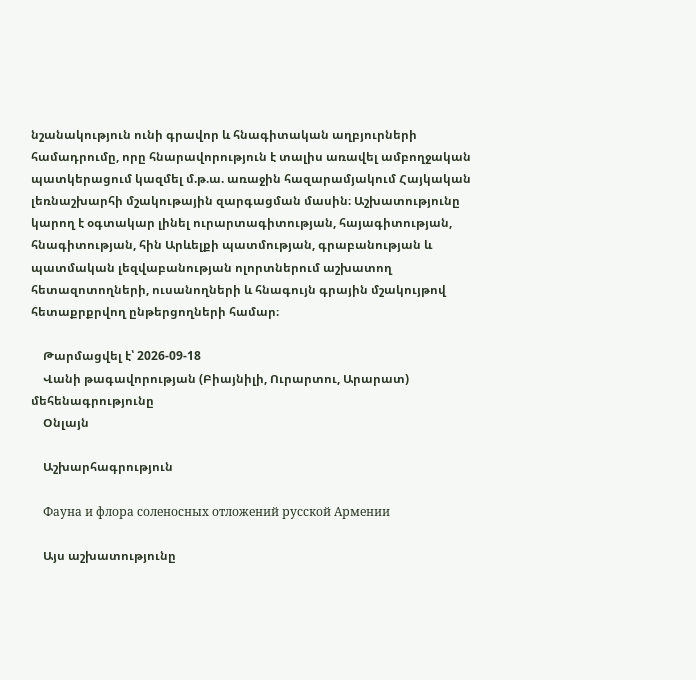նշանակություն ունի գրավոր և հնագիտական աղբյուրների համադրումը, որը հնարավորություն է տալիս առավել ամբողջական պատկերացում կազմել մ.թ.ա. առաջին հազարամյակում Հայկական լեռնաշխարհի մշակութային զարգացման մասին։ Աշխատությունը կարող է օգտակար լինել ուրարտագիտության, հայագիտության, հնագիտության, հին Արևելքի պատմության, գրաբանության և պատմական լեզվաբանության ոլորտներում աշխատող հետազոտողների, ուսանողների և հնագույն գրային մշակույթով հետաքրքրվող ընթերցողների համար։

    Թարմացվել է՝ 2026-09-18
    Վանի թագավորության (Բիայնիլի, Ուրարտու, Արարատ) մեհենագրությունը
    Օնլայն

    Աշխարհագրություն

    Фауна и флора соленосных отложений русской Армении

    Այս աշխատությունը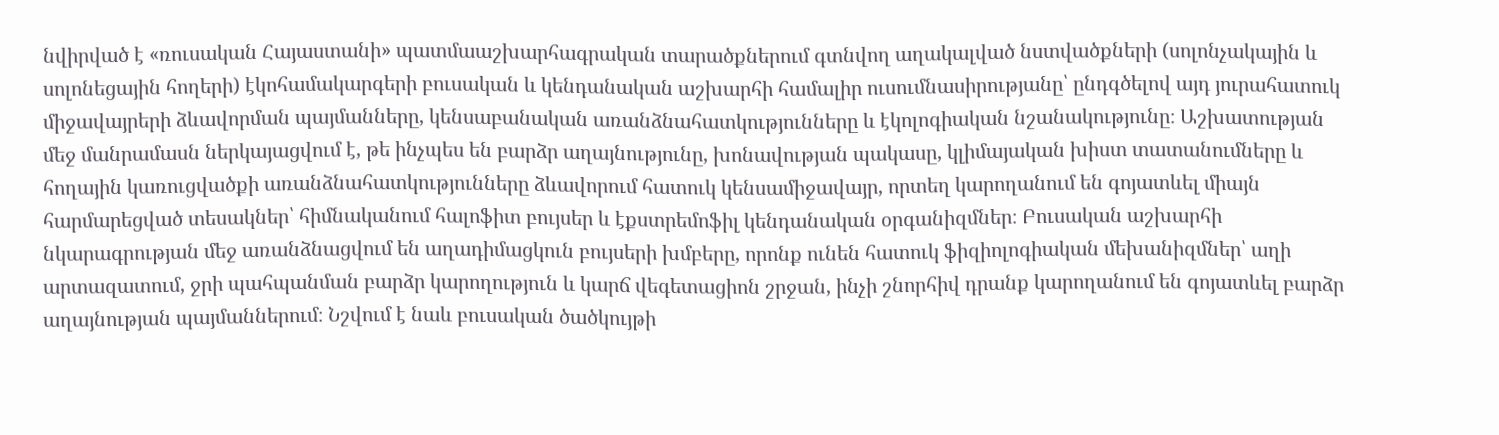նվիրված է «ռուսական Հայաստանի» պատմաաշխարհագրական տարածքներում գտնվող աղակալված նստվածքների (սոլոնչակային և սոլոնեցային հողերի) էկոհամակարգերի բուսական և կենդանական աշխարհի համալիր ուսումնասիրությանը՝ ընդգծելով այդ յուրահատուկ միջավայրերի ձևավորման պայմանները, կենսաբանական առանձնահատկությունները և էկոլոգիական նշանակությունը։ Աշխատության մեջ մանրամասն ներկայացվում է, թե ինչպես են բարձր աղայնությունը, խոնավության պակասը, կլիմայական խիստ տատանումները և հողային կառուցվածքի առանձնահատկությունները ձևավորում հատուկ կենսամիջավայր, որտեղ կարողանում են գոյատևել միայն հարմարեցված տեսակներ՝ հիմնականում հալոֆիտ բույսեր և էքստրեմոֆիլ կենդանական օրգանիզմներ։ Բուսական աշխարհի նկարագրության մեջ առանձնացվում են աղադիմացկուն բույսերի խմբերը, որոնք ունեն հատուկ ֆիզիոլոգիական մեխանիզմներ՝ աղի արտազատում, ջրի պահպանման բարձր կարողություն և կարճ վեգետացիոն շրջան, ինչի շնորհիվ դրանք կարողանում են գոյատևել բարձր աղայնության պայմաններում։ Նշվում է նաև բուսական ծածկույթի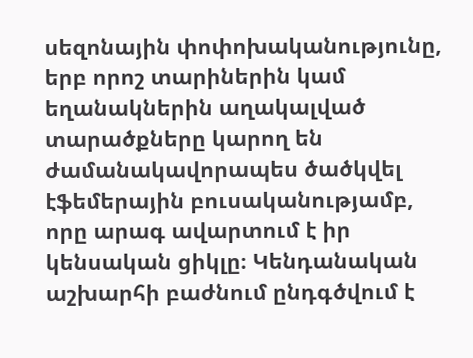սեզոնային փոփոխականությունը, երբ որոշ տարիներին կամ եղանակներին աղակալված տարածքները կարող են ժամանակավորապես ծածկվել էֆեմերային բուսականությամբ, որը արագ ավարտում է իր կենսական ցիկլը։ Կենդանական աշխարհի բաժնում ընդգծվում է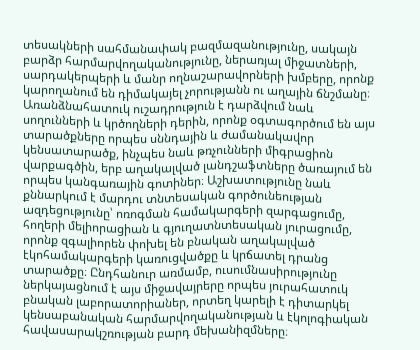տեսակների սահմանափակ բազմազանությունը, սակայն բարձր հարմարվողականությունը, ներառյալ միջատների, սարդակերպերի և մանր ողնաշարավորների խմբերը, որոնք կարողանում են դիմակայել չորությանն ու աղային ճնշմանը։ Առանձնահատուկ ուշադրություն է դարձվում նաև սողունների և կրծողների դերին, որոնք օգտագործում են այս տարածքները որպես սննդային և ժամանակավոր կենսատարածք, ինչպես նաև թռչունների միգրացիոն վարքագծին, երբ աղակալված լանդշաֆտները ծառայում են որպես կանգառային գոտիներ։ Աշխատությունը նաև քննարկում է մարդու տնտեսական գործունեության ազդեցությունը՝ ոռոգման համակարգերի զարգացումը, հողերի մելիորացիան և գյուղատնտեսական յուրացումը, որոնք զգալիորեն փոխել են բնական աղակալված էկոհամակարգերի կառուցվածքը և կրճատել դրանց տարածքը։ Ընդհանուր առմամբ, ուսումնասիրությունը ներկայացնում է այս միջավայրերը որպես յուրահատուկ բնական լաբորատորիաներ, որտեղ կարելի է դիտարկել կենսաբանական հարմարվողականության և էկոլոգիական հավասարակշռության բարդ մեխանիզմները։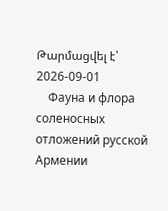Թարմացվել է՝ 2026-09-01
    Фауна и флора соленосных отложений русской Армении